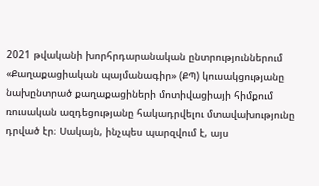2021 թվականի խորհրդարանական ընտրություններում «Քաղաքացիական պայմանագիր» (ՔՊ) կուսակցությանը նախընտրած քաղաքացիների մոտիվացիայի հիմքում ռուսական ազդեցությանը հակադրվելու մտավախությունը դրված էր։ Սակայն, ինչպես պարզվում է, այս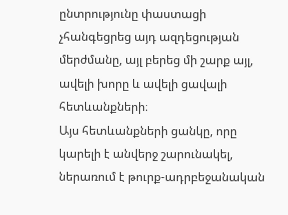ընտրությունը փաստացի չհանգեցրեց այդ ազդեցության մերժմանը, այլ բերեց մի շարք այլ, ավելի խորը և ավելի ցավալի հետևանքների։
Այս հետևանքների ցանկը, որը կարելի է անվերջ շարունակել, ներառում է թուրք-ադրբեջանական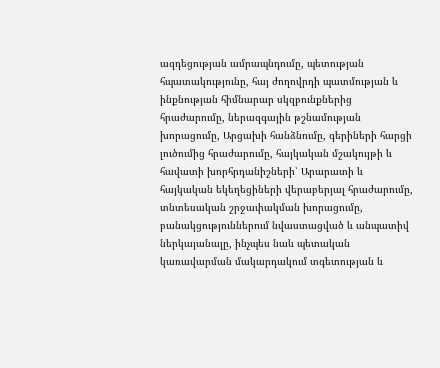ազդեցության ամրապնդումը, պետության հպատակությունը, հայ ժողովրդի պատմության և ինքնության հիմնարար սկզբունքներից հրաժարումը, ներազգային թշնամության խորացումը, Արցախի հանձնումը, գերիների հարցի լուծումից հրաժարումը, հայկական մշակույթի և հավատի խորհրդանիշների՝ Արարատի և հայկական եկեղեցիների վերաբերյալ հրաժարումը, տնտեսական շրջափակման խորացումը, բանակցություններում նվաստացված և անպատիվ ներկայանալը, ինչպես նաև պետական կառավարման մակարդակում տգետության և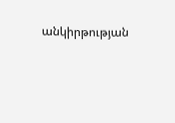անկիրթության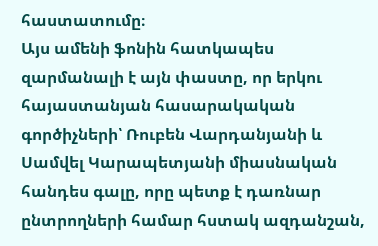հաստատումը։
Այս ամենի ֆոնին հատկապես զարմանալի է այն փաստը, որ երկու հայաստանյան հասարակական գործիչների՝ Ռուբեն Վարդանյանի և Սամվել Կարապետյանի միասնական հանդես գալը, որը պետք է դառնար ընտրողների համար հստակ ազդանշան,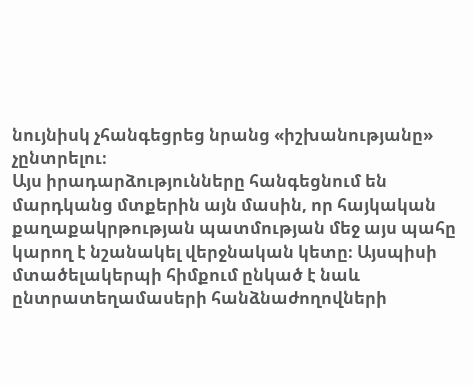նույնիսկ չհանգեցրեց նրանց «իշխանությանը» չընտրելու։
Այս իրադարձությունները հանգեցնում են մարդկանց մտքերին այն մասին, որ հայկական քաղաքակրթության պատմության մեջ այս պահը կարող է նշանակել վերջնական կետը։ Այսպիսի մտածելակերպի հիմքում ընկած է նաև ընտրատեղամասերի հանձնաժողովների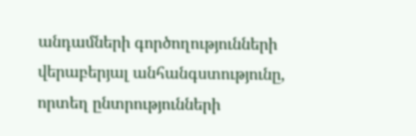անդամների գործողությունների վերաբերյալ անհանգստությունը, որտեղ ընտրությունների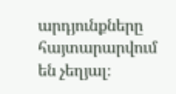արդյունքները հայտարարվում են չեղյալ։